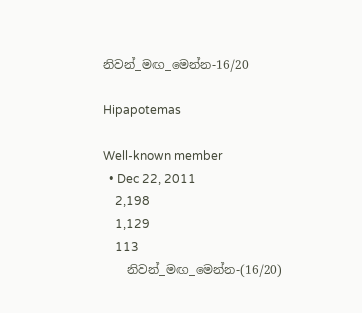නිවන්_මඟ_මෙන්න-16/20

Hipapotemas

Well-known member
  • Dec 22, 2011
    2,198
    1,129
    113
    නිවන්_මඟ_මෙන්න-(16/20)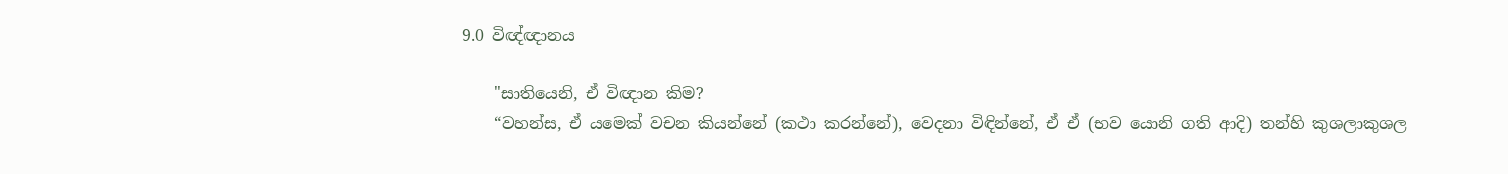9.0 විඥ්ඥානය

    "සාතියෙනි, ඒ විඥාන කිම?
    “වහන්ස, ඒ යමෙක් වචන කියන්නේ (කථා කරන්නේ), වෙදනා විඳින්නේ, ඒ ඒ (භව යොනි ගති ආදි) තන්හි කුශලාකුශල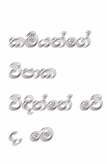කර්‍මයන්ගේ විපාක විඳින්නේ වේ ද, මෙ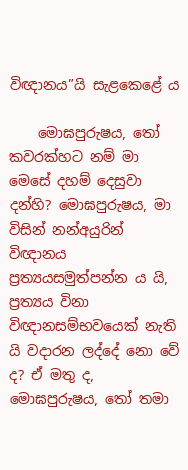විඥානය”යි සැළකෙළේ ය

    මොඝපුරුෂය, තෝ කවරක්හට නම් මා මෙසේ දහම් දෙසුවා දන්හි? මොඝපුරුෂය, මා විසින් නන්අයුරින් විඥානය ප්‍රත්‍යයසමුත්පන්න ය යි, ප්‍රත්‍යය විනා විඥානසම්භවයෙක් නැති යි වදාරන ලද්දේ නො වේ ද? ඒ මතු ද, මොඝපුරුෂය, තෝ තමා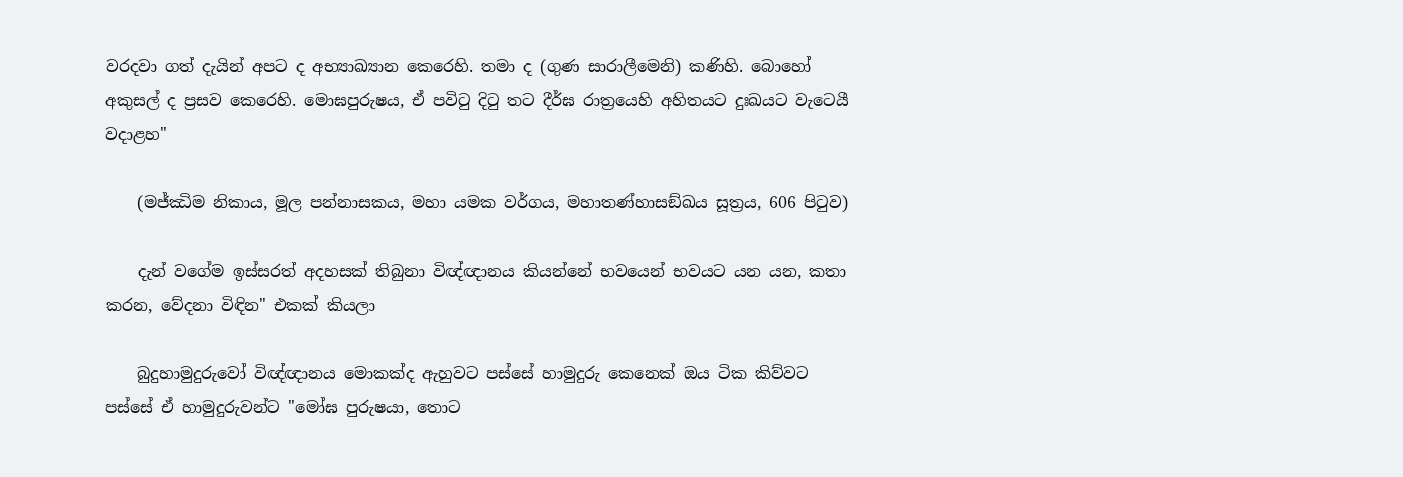වරදවා ගත් දැයින් අපට ද අභ්‍යාඛ්‍යාන කෙරෙහි. තමා ද (ගුණ සාරාලීමෙනි) කණිහි. බොහෝ අකුසල් ද ප්‍රසව කෙරෙහි. මොඝපුරුෂය, ඒ පවිටු දිටු තට දීර්ඝ රාත්‍රයෙහි අහිතයට දුඃඛයට වැටෙයී වදාළහ"

    (මජ්‌ඣිම නිකාය, මූල පන්නාසකය, මහා යමක වර්ගය, මහාතණ්හාසඞ්ඛය සූත්‍රය, 606 පිටුව)

    දැන් වගේම ඉස්සරත් අදහසක් තිබුනා විඥ්ඥානය කියන්නේ භවයෙන් භවයට යන යන, කතා කරන, වේදනා විඳින" එකක් කියලා

    බුදුහාමුදුරුවෝ විඥ්ඥානය මොකක්ද ඇහුවට පස්සේ හාමුදුරු කෙනෙක් ඔය ටික කිව්වට පස්සේ ඒ හාමුදුරුවන්ට "මෝඝ පුරුෂයා, තොට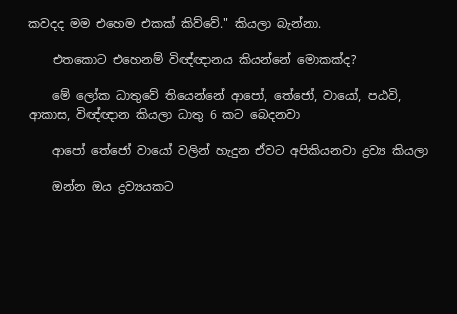කවදද මම එහෙම එකක් කිව්වේ." කියලා බැන්නා.

    එතකොට එහෙනම් විඥ්ඥානය කියන්නේ මොකක්ද?

    මේ ලෝක ධාතුවේ තියෙන්නේ ආපෝ, තේජෝ, වායෝ, පඨවි, ආකාස, විඥ්ඥාන කියලා ධාතු 6 කට බෙදනවා

    ආපෝ තේජෝ වායෝ වලින් හැදුන ඒවට අපිකියනවා ද්‍රව්‍ය කියලා

    ඔන්න ඔය ද්‍රව්‍යයකට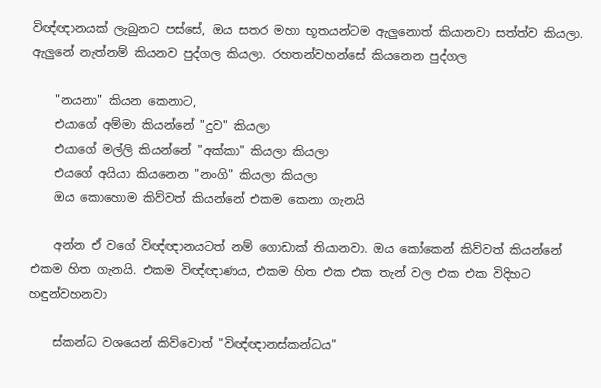විඥ්ඥානයක් ලැබුනට පස්සේ, ඔය සතර මහා භූතයන්ටම ඇලුනොත් කියානවා සත්ත්ව කියලා. ඇලුනේ නැත්නම් කියනව පුද්ගල කියලා. රහතන්වහන්සේ කියනෙන පුද්ගල

    "නයනා" කියන කෙනාට,
    එයාගේ අම්මා කියන්නේ "දුව" කියලා
    එයාගේ මල්ලි කියන්නේ "අක්කා" කියලා කියලා
    එයගේ අයියා කියනෙන "නංගි" කියලා කියලා
    ඔය කොහොම කිව්වත් කියන්නේ එකම කෙනා ගැනයි

    අන්න ඒ වගේ විඥ්ඥානයටත් නම් ගොඩාක් තියානවා. ඔය කෝකෙන් කිව්වත් කියන්නේ එකම හිත ගැනයි. එකම විඥ්ඥාණය, එකම හිත එක එක තැන් වල එක එක විදිහට හඳුන්වහනවා

    ස්කන්ධ වශයෙන් කිව්වොත් "විඥ්ඥානස්කන්ධය"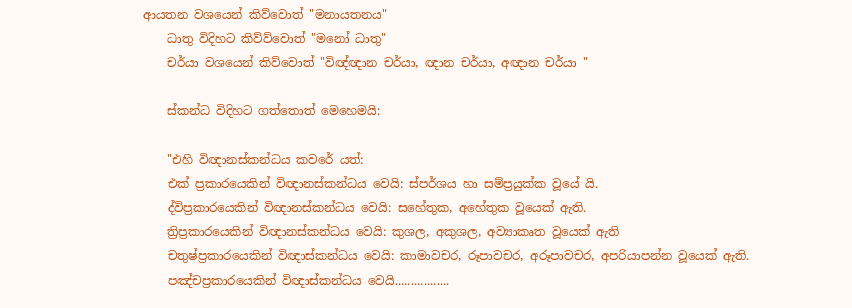ආයතන වශයෙන් කිව්වොත් "මනායතනය"
    ධාතු විදිහට කිව්ව්වොත් "මනෝ ධාතු"
    චර්යා වශයෙන් කිව්වොත් "විඥ්ඥාන චර්යා, ඥාන චර්යා, අඥාන චර්යා "

    ස්කන්ධ විදිහට ගත්තොත් මෙහෙමයි:

    "එහි විඥානස්කන්ධය කවරේ යත්:
    එක් ප්‍රකාරයෙකින් විඥානස්කන්ධය වෙයි: ස්පර්ශය හා සම්ප්‍රයුක්ක වූයේ යි.
    ද්විප්‍රකාරයෙකින් විඥානස්කන්ධය වෙයි: සහේතුක, අහේතුක වූයෙක් ඇති.
    ත්‍රිප්‍රකාරයෙකින් විඥානස්කන්ධය වෙයි: කුශල, අකුශල, අව්‍යාකෘත වූයෙක් ඇති
    චතුෂ්ප්‍රකාරයෙකින් විඥාස්කන්ධය වෙයි: කාමාවචර, රූපාවචර, අරූපාවචර, අපරියාපන්න වූයෙක් ඇති.
    පඤ්චප්‍රකාරයෙකින් විඥාස්කන්ධය වෙයි.................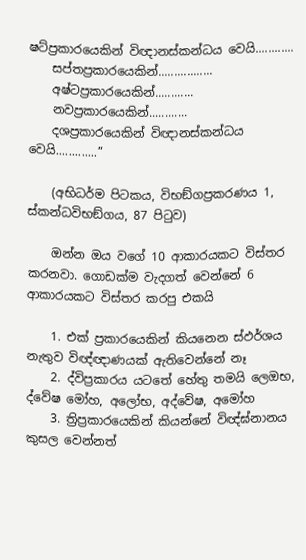ෂට්ප්‍රකාරයෙකින් විඥානස්කන්ධය වෙයි............
    සප්තප්‍රකාරයෙකින්.................
    අෂ්ටප්‍රකාරයෙකින්............
    නවප්‍රකාරයෙකින්............
    දශප්‍රකාරයෙකින් විඥානස්කන්ධය වෙයි.............”

    (අභිධර්ම පිටකය, විභඞ්ගප්‍රකරණය 1, ස්කන්ධවිභඞ්ගය, 87 පිටුව)

    ඔන්න ඔය වගේ 10 ආකාරයකට විස්තර කරනවා. ගොඩක්ම වැදගත් වෙන්නේ 6 ආකාරයකට විස්තර කරපු එකයි

    1. එක් ප්‍රකාරයෙකින් කියනෙන ස්ඵර්ශය නැතුව විඥ්ඥාණයක් ඇතිවෙන්නේ නෑ
    2. ද්විප්‍රකාරය යටතේ හේතු තමයි ලෙඔභ, ද්වේෂ මෝහ, අලෝභ, අද්වේෂ, අමෝහ
    3. ත්‍රිප්‍රකාරයෙකින් කියන්නේ විඥ්ඝ්නානය කුසල වෙන්නත්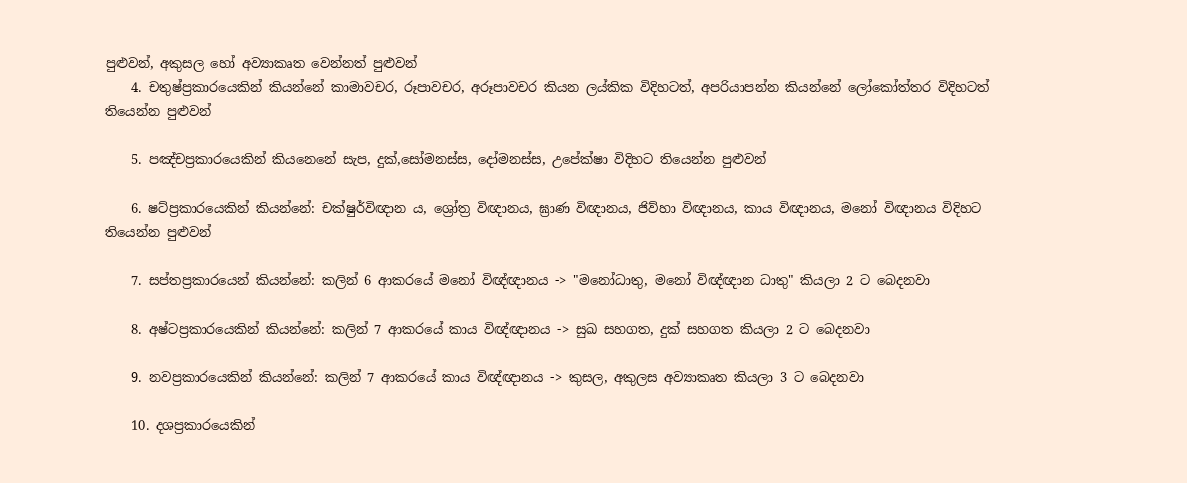පුළුවන්, අකුසල හෝ අව්‍යාකෘත වෙන්නත් පුළුවන්
    4. චතුෂ්ප්‍රකාරයෙකින් කියන්නේ කාමාවචර, රූපාවචර, අරූපාවචර කියන ලය්කික විදිහටත්, අපරියාපන්න කියන්නේ ලෝකෝත්තර විදිහටත් තියෙන්න පුළුවන්

    5. පඤ්චප්‍රකාරයෙකින් කියනෙනේ සැප, දුක්,සෝමනස්ස, දෝමනස්ස, උපේක්ෂා විදිහට තියෙන්න පුළුවන්

    6. ෂට්ප්‍රකාරයෙකින් කියන්නේ: චක්ෂුර්විඥාන ය, ශ්‍රෝත්‍ර විඥානය, ඝ්‍රාණ විඥානය, ජිව්හා විඥානය, කාය විඥානය, මනෝ විඥානය විදිහට තියෙන්න පුළුවන්

    7. සප්තප්‍රකාරයෙන් කියන්නේ: කලින් 6 ආකරයේ මනෝ විඥ්ඥානය -> "මනෝධාතු, මනෝ විඥ්ඥාන ධාතු" කියලා 2 ට බෙදනවා

    8. අෂ්ටප්‍රකාරයෙකින් කියන්නේ: කලින් 7 ආකරයේ කාය විඥ්ඥානය -> සුඛ සහගත, දුක් සහගත කියලා 2 ට බෙදනවා

    9. නවප්‍රකාරයෙකින් කියන්නේ: කලින් 7 ආකරයේ කාය විඥ්ඥානය -> කුසල, අකුලස අව්‍යාකෘත කියලා 3 ට බෙදනවා

    10. දශප්‍රකාරයෙකින්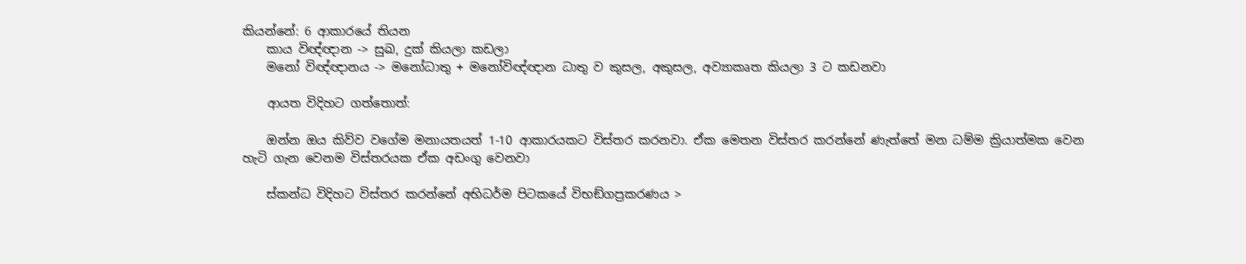කියන්නේ: 6 ආකාරයේ තියන
    කාය විඥ්ඥාන -> සුඛ, දුක් කියලා කඩලා
    මනෝ විඥ්ඥානය -> මනෝධාතු + මනෝවිඥ්ඥාන ධාතු ව කුසල, අකුසල, අව්‍යාකෘත කියලා 3 ට කඩනවා

    ආයත විදිහට ගත්තොත්:

    ඔන්න ඔය කිව්ව වගේම මනායතයත් 1-10 ආකාරයකට විස්තර කරනවා. ඒක මෙතන විස්තර කරන්නේ ණැත්තේ මන ධම්ම ක්‍රියාත්මක වෙන හැටි ගැන වෙනම විස්තරයක ඒක අඩංගු වෙනවා

    ස්කන්ධ විදිහට විස්තර කරන්නේ අභිධර්ම පිටකයේ විභඞ්ගප්‍රකරණය >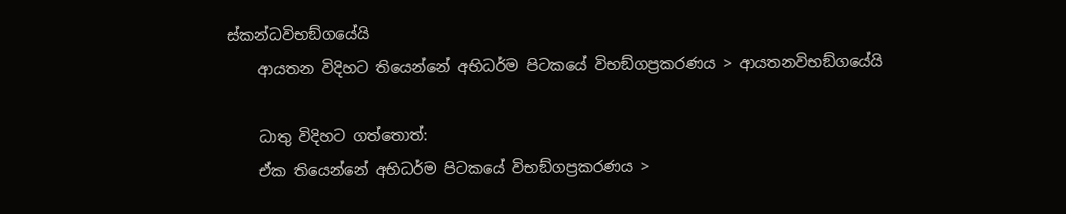ස්කන්ධවිභඞ්ගයේයි
    ආයතන විදිහට තියෙන්නේ අභිධර්ම පිටකයේ විභඞ්ගප්‍රකරණය > ආයතනවිභඞ්ගයේයි

    ධාතු විදිහට ගත්තොත්:
    ඒක තියෙන්නේ අභිධර්ම පිටකයේ විභඞ්ගප්‍රකරණය >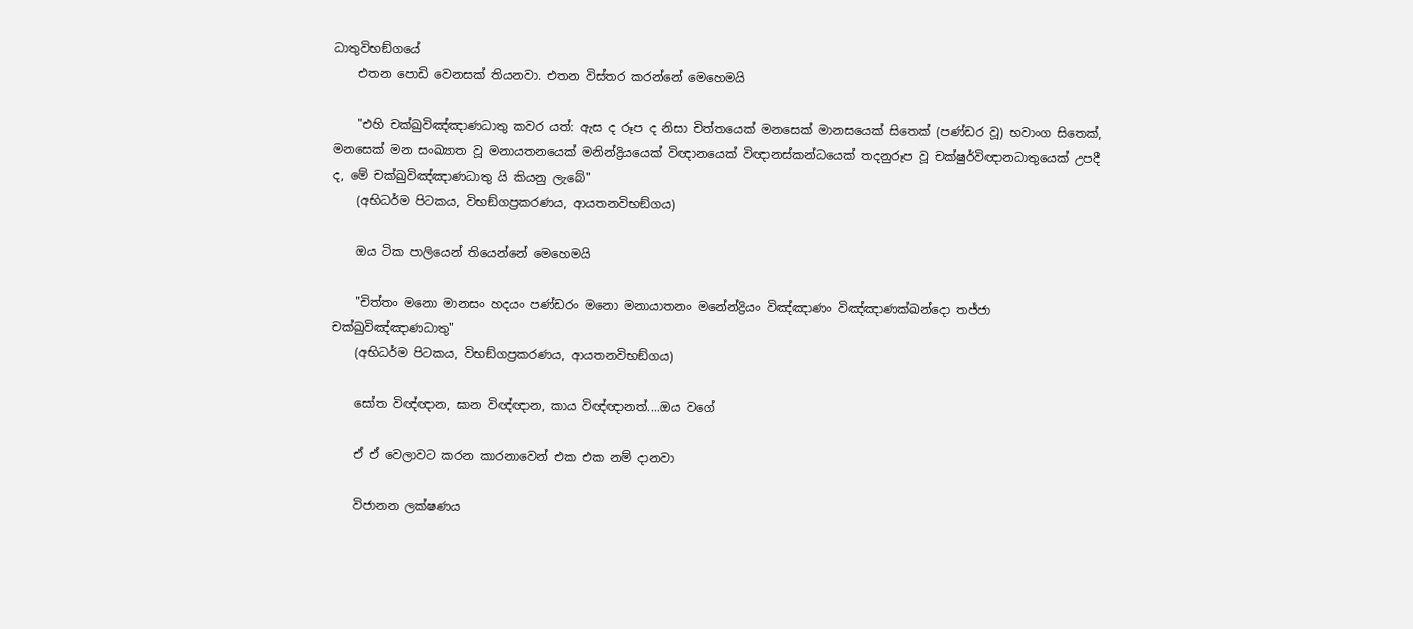ධාතුවිභඞ්ගයේ
    එතන පොඩි වෙනසක් තියනවා. එතන විස්තර කරන්නේ මෙහෙමයි

    "එහි චක්ඛුවිඤ්ඤාණධාතු කවර යත්: ඇස ද රූප ද නිසා චිත්තයෙක් මනසෙක් මානසයෙක් සිතෙක් (පණ්ඩර වූ) භවාංග සිතෙක්, මනසෙක් මන සංඛ්‍යාත වූ මනායතනයෙක් මනින්ද්‍රියයෙක් විඥානයෙක් විඥානස්කන්ධයෙක් තදනුරූප වූ චක්ෂුර්විඥානධාතුයෙක් උපදී ද, මේ චක්ඛුවිඤ්ඤාණධාතු යි කියනු ලැබේ"
    (අභිධර්ම පිටකය, විභඞ්ගප්‍රකරණය, ආයතනවිභඞ්ගය)

    ඔය ටික පාලියෙන් තියෙන්නේ මෙහෙමයි

    "චිත්තං මනො මානසං හදයං පණ්ඩරං මනො මනායාතනං මනේන්ද්‍රියං විඤ්ඤාණං විඤ්ඤාණක්ඛන්දො තජ්ජා චක්ඛුවිඤ්ඤාණධාතු"
    (අභිධර්ම පිටකය, විභඞ්ගප්‍රකරණය, ආයතනවිභඞ්ගය)

    සෝත විඥ්ඥාන, ඝාන විඥ්ඥාන, කාය විඥ්ඥානත්....ඔය වගේ

    ඒ ඒ වෙලාවට කරන කාරනාවෙන් එක එක නම් දානවා

    විජානන ලක්ෂණය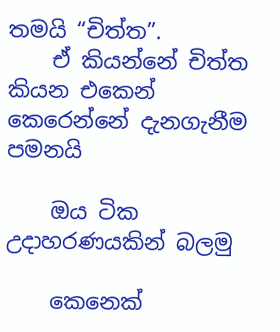තමයි “චිත්ත”.
    ඒ කියන්නේ චිත්ත කියන එකෙන් කෙරෙන්නේ දැනගැනීම පමනයි

    ඔය ටික උදාහරණයකින් බලමු

    කෙනෙක්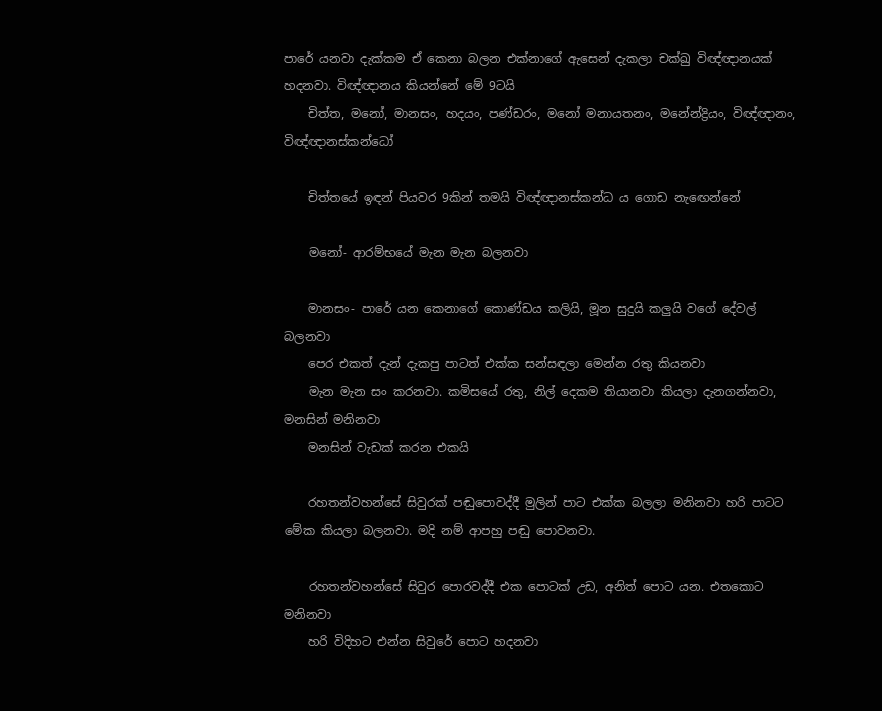පාරේ යනවා දැක්කම ඒ කෙනා බලන එක්නාගේ ඇසෙන් දැකලා චක්ඛු විඥ්ඥානයක් හදනවා. විඥ්ඥානය කියන්නේ මේ 9ටයි
    චිත්ත, මනෝ, මානසං, හදයං, පණ්ඩරං, මනෝ මනායතනං, මනේන්ද්‍රියං, විඥ්ඥානං, විඥ්ඥානස්කන්ධෝ

    චිත්තයේ ඉඳන් පියවර 9කින් තමයි විඥ්ඥානස්කන්ධ ය ගොඩ නැඟෙන්නේ

    මනෝ- ආරම්භයේ මැන මැන බලනවා

    මානසං- පාරේ යන කෙනාගේ කොණ්ඩය කලියි, මූන සුදුයි කලුයි වගේ දේවල් බලනවා
    පෙර එකත් දැන් දැකපු පාටත් එක්ක සන්සඳලා මෙන්න රතු කියනවා
    මැන මැන සං කරනවා. කමිසයේ රතු, නිල් දෙකම තියානවා කියලා දැනගන්නවා, මනසින් මනිනවා
    මනසින් වැඩක් කරන එකයි

    රහතන්වහන්සේ සිවුරක් පඬුපොවද්දී මුලින් පාට එක්ක බලලා මනිනවා හරි පාටට මේක කියලා බලනවා. මදි නම් ආපහු පඬු පොවනවා.

    රහතන්වහන්සේ සිවුර පොරවද්දී එක පොටක් උඩ, අනිත් පොට යන. එතකොට මනිනවා
    හරි විදිහට එන්න සිවුරේ පොට හදනවා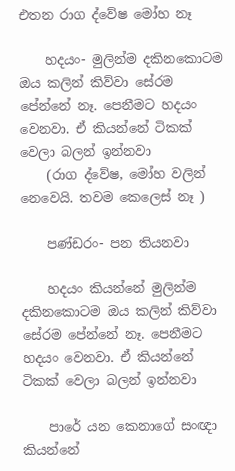එතන රාග ද්වේෂ මෝහ නෑ

    හදයං- මුලින්ම දකිනකොටම ඔය කලින් කිව්වා සේරම පේන්නේ නෑ. පෙනීමට හදයං වෙනවා. ඒ කියන්නේ ටිකක් වෙලා බලන් ඉන්නවා
    (රාග ද්වේෂ, මෝහ වලින් නෙවෙයි. තවම කෙලෙස් නෑ )

    පණ්ඩරං- පන තියනවා

    හදයං කියන්නේ මුලින්ම දකිනකොටම ඔය කලින් කිව්වා සේරම පේන්නේ නෑ. පෙනීමට හදයං වෙනවා. ඒ කියන්නේ ටිකක් වෙලා බලන් ඉන්නවා

    පාරේ යන කෙනාගේ සංඥා කියන්නේ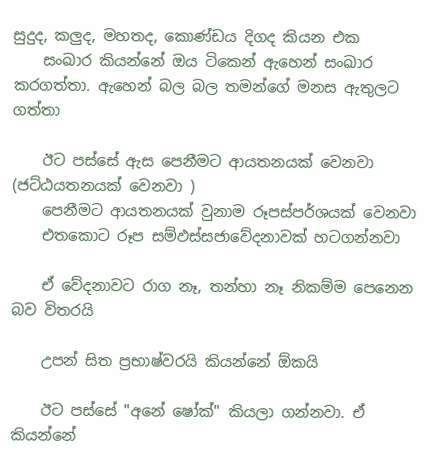සුදුද, කලුද, මහතද, කොණ්ඩය දිගද කියන එක
    සංඛාර කියන්නේ ඔය ටිකෙන් ඇහෙන් සංඛාර කරගත්තා. ඇහෙන් බල බල තමන්ගේ මනස ඇතුලට ගත්තා

    ඊට පස්සේ ඇස පෙනීමට ආයතනයක් වෙනවා (ජට්ඨයතනයක් වෙනවා )
    පෙනීමට ආයතනයක් වුනාම රූපස්පර්ශයක් වෙනවා
    එතකොට රූප සම්ඵස්සජාවේදනාවක් හටගන්නවා

    ඒ වේදනාවට රාග නෑ, තන්හා නෑ නිකම්ම පෙනෙන බව විතරයි

    උපන් සිත ප්‍රභාෂ්වරයි කියන්නේ ඕකයි

    ඊට පස්සේ "අනේ ෂෝක්" කියලා ගන්නවා. ඒ කියන්නේ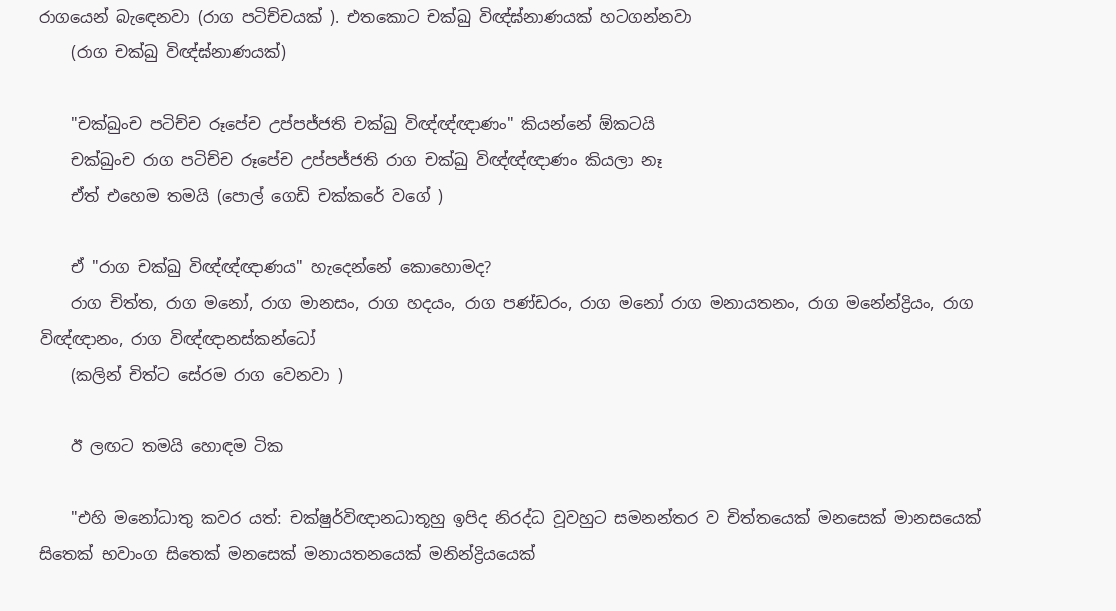රාගයෙන් බැඳෙනවා (රාග පටිච්චයක් ). එතකොට චක්ඛු විඥ්ඝ්නාණයක් හටගන්නවා
    (රාග චක්ඛු විඥ්ඝ්නාණයක්)

    "චක්ඛුංච පටිච්ච රූපේච උප්පජ්ජති චක්ඛු විඥ්ඥ්ඥාණං" කියන්නේ ඕකටයි
    චක්ඛුංච රාග පටිච්ච රූපේච උප්පජ්ජති රාග චක්ඛු විඥ්ඥ්ඥාණං කියලා නෑ
    ඒත් එහෙම තමයි (පොල් ගෙඩි චක්කරේ වගේ )

    ඒ "රාග චක්ඛු විඥ්ඥ්ඥාණය" හැදෙන්නේ කොහොමද?
    රාග චිත්ත, රාග මනෝ, රාග මානසං, රාග හදයං, රාග පණ්ඩරං, රාග මනෝ රාග මනායතනං, රාග මනේන්ද්‍රියං, රාග විඥ්ඥානං, රාග විඥ්ඥානස්කන්ධෝ
    (කලින් චිත්ට සේරම රාග වෙනවා )

    ඊ ලඟට තමයි හොඳම ටික

    "එහි මනෝධාතු කවර යත්: චක්ෂුර්විඥානධාතූහු ඉපිද නිරද්ධ වූවහුට සමනන්තර ව චිත්තයෙක් මනසෙක් මානසයෙක් සිතෙක් භවාංග සිතෙක් මනසෙක් මනායතනයෙක් මනින්ද්‍රියයෙක්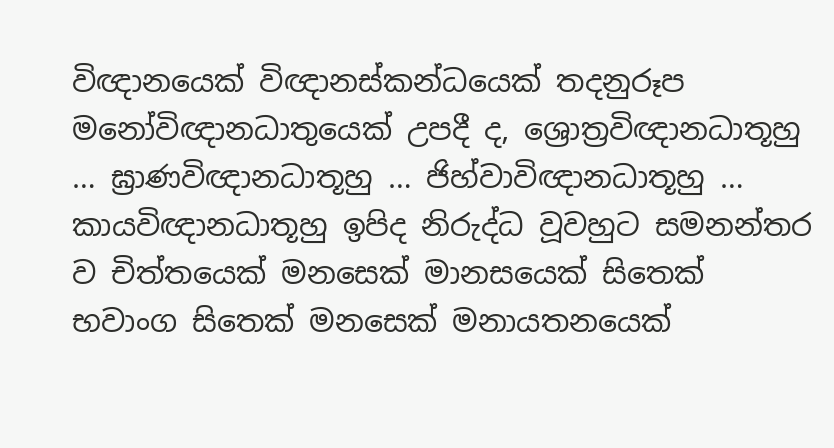විඥානයෙක් විඥානස්කන්ධයෙක් තදනුරූප මනෝවිඥානධාතුයෙක් උපදී ද, ශ්‍රොත්‍රවිඥානධාතූහු … ඝ්‍රාණවිඥානධාතූහු … ජිහ්වාවිඥානධාතූහු … කායවිඥානධාතූහු ඉපිද නිරුද්ධ වූවහුට සමනන්තර ව චිත්තයෙක් මනසෙක් මානසයෙක් සිතෙක් භවාංග සිතෙක් මනසෙක් මනායතනයෙක්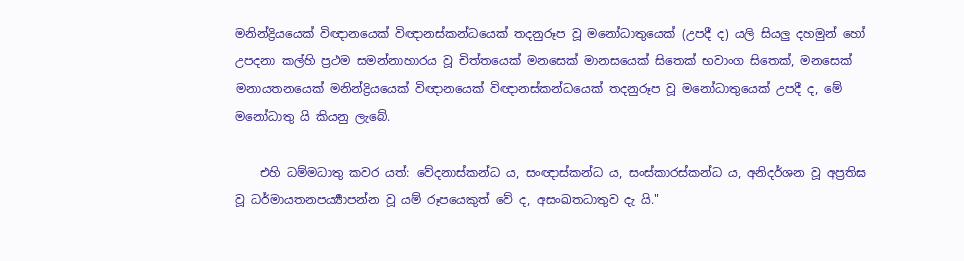මනින්ද්‍රියයෙක් විඥානයෙක් විඥානස්කන්ධයෙක් තදනුරූප වූ මනෝධාතුයෙක් (උපදී ද) යලි සියලු දහමුන් හෝ උපදනා කල්හි ප්‍රථම සමන්නාහාරය වූ චිත්තයෙක් මනසෙක් මානසයෙක් සිතෙක් භවාංග සිතෙක්, මනසෙක් මනායතනයෙක් මනින්ද්‍රියයෙක් විඥානයෙක් විඥානස්කන්ධයෙක් තදනුරූප වූ මනෝධාතුයෙක් උපදී ද, මේ මනෝධාතු යි කියනු ලැබේ.

    එහි ධම්මධාතු කවර යත්: වේදනාස්කන්ධ ය, සංඥාස්කන්ධ ය, සංස්කාරස්කන්ධ ය, අනිදර්ශන වූ අප්‍රතිඝ වූ ධර්මායතනපර්‍ය්‍යාපන්න වූ යම් රූපයෙකුත් වේ ද, අසංඛතධාතුව දැ යි."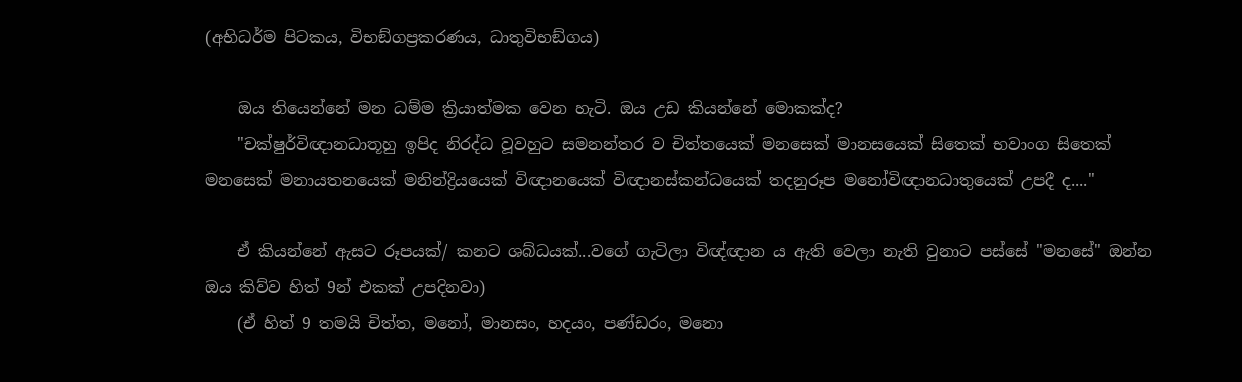(අභිධර්ම පිටකය, විභඞ්ගප්‍රකරණය, ධාතුවිභඞ්ගය)

    ඔය තියෙන්නේ මන ධම්ම ක්‍රියාත්මක වෙන හැටි. ඔය උඩ කියන්නේ මොකක්ද?
    "චක්ෂුර්විඥානධාතූහු ඉපිද නිරද්ධ වූවහුට සමනන්තර ව චිත්තයෙක් මනසෙක් මානසයෙක් සිතෙක් භවාංග සිතෙක් මනසෙක් මනායතනයෙක් මනින්ද්‍රියයෙක් විඥානයෙක් විඥානස්කන්ධයෙක් තදනුරූප මනෝවිඥානධාතුයෙක් උපදී ද...."

    ඒ කියන්නේ ඇසට රූපයක්/ කනට ශබ්ධයක්...වගේ ගැටිලා විඥ්ඥාන ය ඇති වෙලා නැති වුනාට පස්සේ "මනසේ" ඔන්න ඔය කිව්ව හිත් 9න් එකක් උපදිනවා)
    (ඒ හිත් 9 තමයි චිත්ත, මනෝ, මානසං, හදයං, පණ්ඩරං, මනො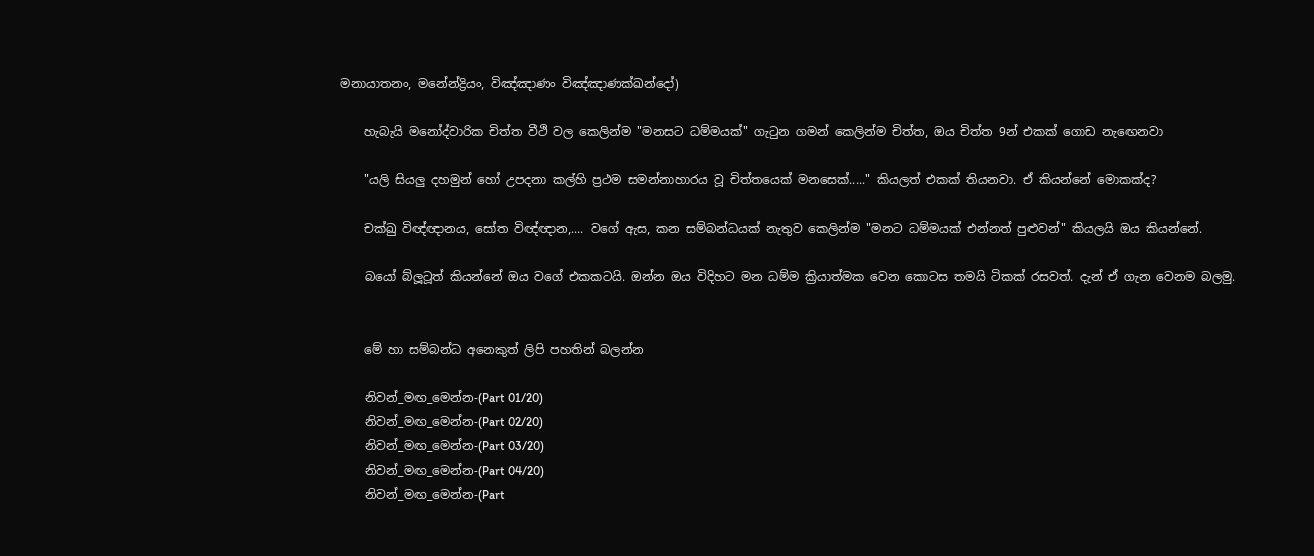මනායාතනං, මනේන්ද්‍රියං, විඤ්ඤාණං විඤ්ඤාණක්ඛන්දෝ)

    හැබැයි මනෝද්වාරික චිත්ත වීථි වල කෙලින්ම "මනසට ධම්මයක්" ගැටුන ගමන් කෙලින්ම චිත්ත, ඔය චිත්ත 9න් එකක් ගොඩ නැඟෙනවා

    "යලි සියලු දහමුන් හෝ උපදනා කල්හි ප්‍රථම සමන්නාහාරය වූ චිත්තයෙක් මනසෙක්....." කියලත් එකක් තියනවා. ඒ කියන්නේ මොකක්ද?

    චක්ඛු විඥ්ඥානය, සෝත විඥ්ඥාන,.... වගේ ඇස, කන සම්බන්ධයක් නැතුව කෙලින්ම "මනට ධම්මයක් එන්නත් පුළුවන්" කියලයි ඔය කියන්නේ.

    බයෝ බ්ලූටූත් කියන්නේ ඔය වගේ එකකටයි. ඔන්න ඔය විදිහට මන ධම්ම ක්‍රියාත්මක වෙන කොටස තමයි ටිකක් රසවත්. දැන් ඒ ගැන වෙනම බලමු.


    මේ හා සම්බන්ධ අනෙකුත් ලිපි පහතින් බලන්න

    නිවන්_මඟ_මෙන්න-(Part 01/20)
    නිවන්_මඟ_මෙන්න-(Part 02/20)
    නිවන්_මඟ_මෙන්න-(Part 03/20)
    නිවන්_මඟ_මෙන්න-(Part 04/20)
    නිවන්_මඟ_මෙන්න-(Part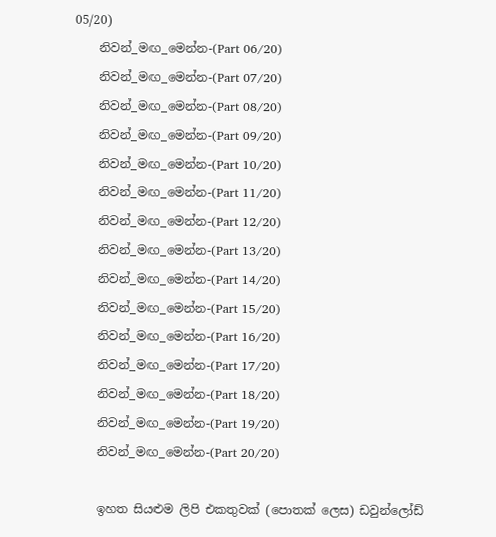05/20)
    නිවන්_මඟ_මෙන්න-(Part 06/20)
    නිවන්_මඟ_මෙන්න-(Part 07/20)
    නිවන්_මඟ_මෙන්න-(Part 08/20)
    නිවන්_මඟ_මෙන්න-(Part 09/20)
    නිවන්_මඟ_මෙන්න-(Part 10/20)
    නිවන්_මඟ_මෙන්න-(Part 11/20)
    නිවන්_මඟ_මෙන්න-(Part 12/20)
    නිවන්_මඟ_මෙන්න-(Part 13/20)
    නිවන්_මඟ_මෙන්න-(Part 14/20)
    නිවන්_මඟ_මෙන්න-(Part 15/20)
    නිවන්_මඟ_මෙන්න-(Part 16/20)
    නිවන්_මඟ_මෙන්න-(Part 17/20)
    නිවන්_මඟ_මෙන්න-(Part 18/20)
    නිවන්_මඟ_මෙන්න-(Part 19/20)
    නිවන්_මඟ_මෙන්න-(Part 20/20)

    ඉහත සියළුම ලිපි එකතුවක් (පොතක් ලෙස) ඩවුන්ලෝඩ්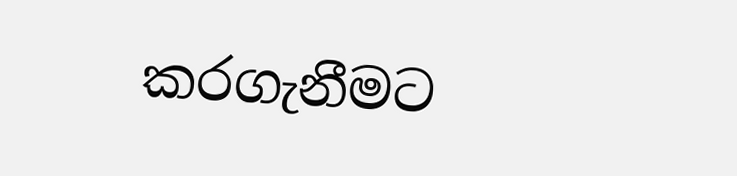කරගැනීමට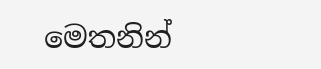මෙතනින්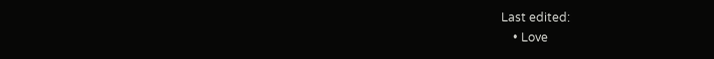Last edited:
    • Love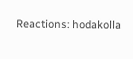Reactions: hodakolla